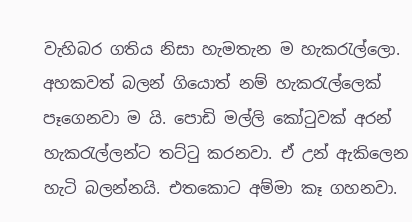වැහිබර ගතිය නිසා හැමතැන ම හැකරැල්ලො. අහකවත් බලන් ගියොත් නම් හැකරැල්ලෙක් පෑගෙනවා ම යි. පොඩි මල්ලි කෝටුවක් අරන් හැකරැල්ලන්ට තට්ටු කරනවා. ඒ උන් ඇකිලෙන හැටි බලන්නයි. එතකොට අම්මා කෑ ගහනවා.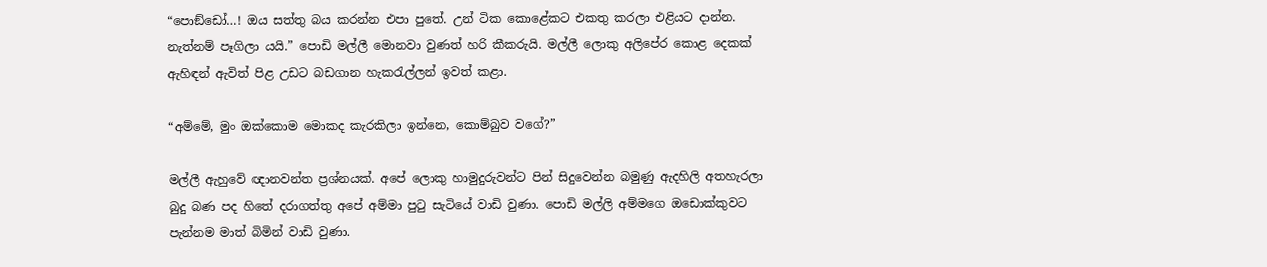“පොඞ්ඩෝ…! ඔය සත්තු බය කරන්න එපා පුතේ. උන් ටික කොළේකට එකතු කරලා එළියට දාන්න. නැත්නම් පෑගිලා යයි.” පොඩි මල්ලී මොනවා වුණත් හරි කීකරුයි. මල්ලී ලොකු අලිපේර කොළ දෙකක් ඇහිඳන් ඇවිත් පිළ උඩට බඩගාන හැකරැල්ලන් ඉවත් කළා.

“අම්මේ, මුං ඔක්කොම මොකද කැරකිලා ඉන්නෙ, කොම්බුව වගේ?”

මල්ලී ඇහුවේ ඥානවන්ත ප්‍රශ්නයක්. අපේ ලොකු හාමුදුරුවන්ට පින් සිදුවෙන්න බමුණු ඇදහිලි අතහැරලා බුදු බණ පද හිතේ දරාගත්තු අපේ අම්මා පුටු සැටියේ වාඩි වුණා. පොඩි මල්ලි අම්මගෙ ඔඩොක්කුවට පැන්නම මාත් බිමින් වාඩි වුණා.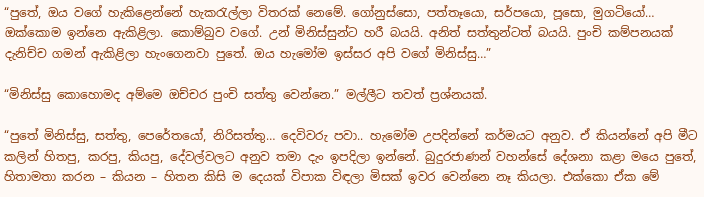“පුතේ, ඔය වගේ හැකිළෙන්නේ හැකරැල්ලා විතරක් නෙමේ. ගෝනුස්සො, පත්තෑයො, සර්පයො, පූසො, මුගටියෝ… ඔක්කොම ඉන්නෙ ඇකිළිලා. කොම්බුව වගේ. උන් මිනිස්සුන්ට හරී බයයි. අනිත් සත්තුන්ටත් බයයි. පුංචි කම්පනයක් දැනිච්ච ගමන් ඇකිළිලා හැංගෙනවා පුතේ. ඔය හැමෝම ඉස්සර අපි වගේ මිනිස්සු…”

“මිනිස්සු කොහොමද අම්මෙ ඔච්චර පුංචි සත්තු වෙන්නෙ.” මල්ලීට තවත් ප්‍රශ්නයක්.

“පුතේ මිනිස්සු, සත්තු, පෙරේතයෝ, නිරිසත්තු… දෙවිවරු පවා.. හැමෝම උපදින්නේ කර්මයට අනුව. ඒ කියන්නේ අපි මීට කලින් හිතපු, කරපු, කියපු, දේවල්වලට අනුව තමා දැං ඉපදිලා ඉන්නේ. බුදුරජාණන් වහන්සේ දේශනා කළා මයෙ පුතේ, හිතාමතා කරන – කියන – හිතන කිසි ම දෙයක් විපාක විඳලා මිසක් ඉවර වෙන්නෙ නෑ කියලා. එක්කො ඒක මේ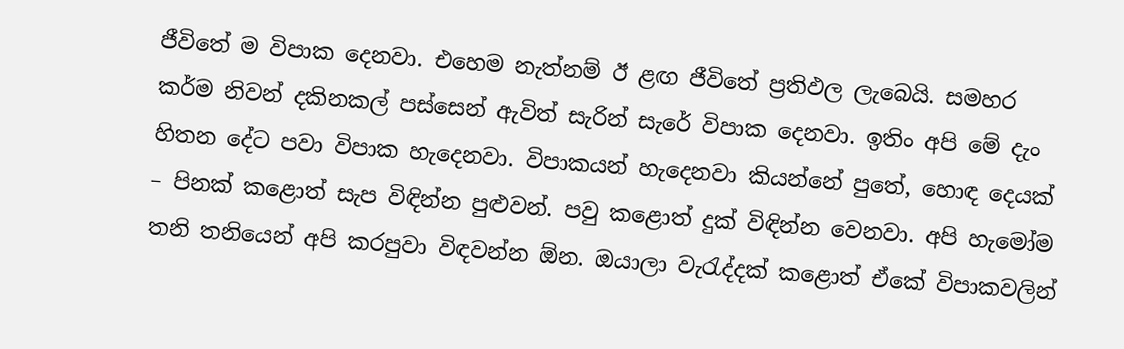ජීවිතේ ම විපාක දෙනවා. එහෙම නැත්නම් ඊ ළඟ ජීවිතේ ප්‍රතිඵල ලැබෙයි. සමහර කර්ම නිවන් දකිනකල් පස්සෙන් ඇවිත් සැරින් සැරේ විපාක දෙනවා. ඉතිං අපි මේ දැං හිතන දේට පවා විපාක හැදෙනවා. විපාකයන් හැදෙනවා කියන්නේ පුතේ, හොඳ දෙයක් – පිනක් කළොත් සැප විඳින්න පුළුවන්. පවු කළොත් දුක් විඳින්න වෙනවා. අපි හැමෝම තනි තනියෙන් අපි කරපුවා විඳවන්න ඕන. ඔයාලා වැරැද්දක් කළොත් ඒකේ විපාකවලින්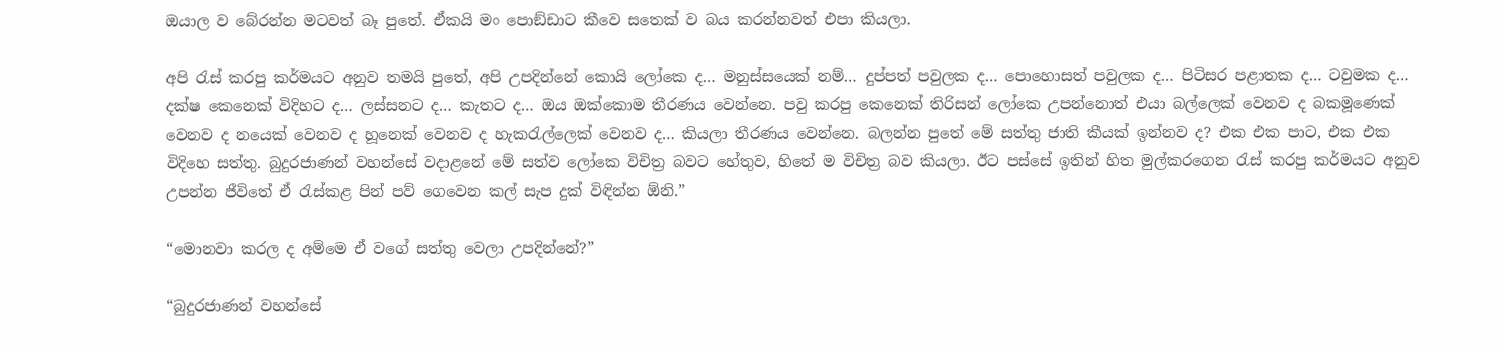ඔයාල ව බේරන්න මටවත් බෑ පුතේ. ඒකයි මං පොඞ්ඩාට කීවෙ සතෙක් ව බය කරන්නවත් එපා කියලා.

අපි රැස් කරපු කර්මයට අනුව තමයි පුතේ, අපි උපදින්නේ කොයි ලෝකෙ ද… මනුස්සයෙක් නම්… දුප්පත් පවුලක ද… පොහොසත් පවුලක ද… පිටිසර පළාතක ද… ටවුමක ද… දක්ෂ කෙනෙක් විදිහට ද… ලස්සනට ද… කැතට ද… ඔය ඔක්කොම තීරණය වෙන්නෙ. පවු කරපු කෙනෙක් තිරිසන් ලෝකෙ උපන්නොත් එයා බල්ලෙක් වෙනව ද බකමූණෙක් වෙනව ද නයෙක් වෙනව ද හූනෙක් වෙනව ද හැකරැල්ලෙක් වෙනව ද… කියලා තීරණය වෙන්නෙ. බලන්න පුතේ මේ සත්තු ජාති කීයක් ඉන්නව ද? එක එක පාට, එක එක විදිහෙ සත්තු. බුදුරජාණන් වහන්සේ වදාළනේ මේ සත්ව ලෝකෙ විචිත්‍ර බවට හේතුව, හිතේ ම විචිත්‍ර බව කියලා. ඊට පස්සේ ඉතින් හිත මුල්කරගෙන රැස් කරපු කර්මයට අනුව උපන්න ජීවිතේ ඒ රැස්කළ පින් පව් ගෙවෙන කල් සැප දුක් විඳින්න ඕනි.”

“මොනවා කරල ද අම්මෙ ඒ වගේ සත්තු වෙලා උපදින්නේ?”

“බුදුරජාණන් වහන්සේ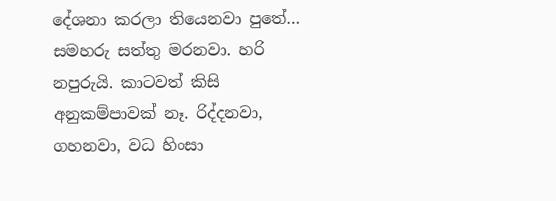දේශනා කරලා තියෙනවා පුතේ… සමහරු සත්තු මරනවා. හරි නපුරුයි. කාටවත් කිසි අනුකම්පාවක් නෑ. රිද්දනවා, ගහනවා, වධ හිංසා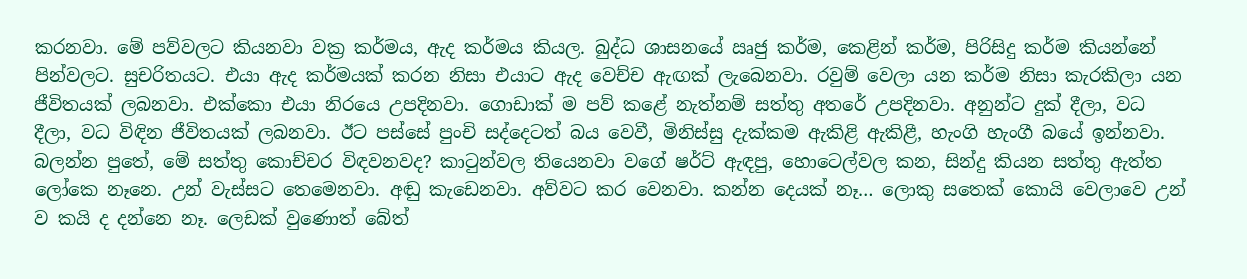කරනවා. මේ පව්වලට කියනවා වක්‍ර කර්මය, ඇද කර්මය කියල. බුද්ධ ශාසනයේ ඍජු කර්ම, කෙළින් කර්ම, පිරිසිදු කර්ම කියන්නේ පින්වලට. සුචරිතයට. එයා ඇද කර්මයක් කරන නිසා එයාට ඇද වෙච්ච ඇඟක් ලැබෙනවා. රවුම් වෙලා යන කර්ම නිසා කැරකිලා යන ජීවිතයක් ලබනවා. එක්කො එයා නිරයෙ උපදිනවා. ගොඩාක් ම පව් කළේ නැත්නම් සත්තු අතරේ උපදිනවා. අනුන්ට දුක් දීලා, වධ දීලා, වධ විඳින ජීවිතයක් ලබනවා. ඊට පස්සේ පුංචි සද්දෙටත් බය වෙවී, මිනිස්සු දැක්කම ඇකිළි ඇකිළී, හැංගි හැංගී බයේ ඉන්නවා.
බලන්න පුතේ, මේ සත්තු කොච්චර විඳවනවද? කාටුන්වල තියෙනවා වගේ ෂර්ට් ඇඳපු, හොටෙල්වල කන, සින්දු කියන සත්තු ඇත්ත ලෝකෙ නෑනෙ. උන් වැස්සට තෙමෙනවා. අඬු කැඩෙනවා. අව්වට කර වෙනවා. කන්න දෙයක් නෑ… ලොකු සතෙක් කොයි වෙලාවෙ උන් ව කයි ද දන්නෙ නෑ. ලෙඩක් වුණොත් බේත්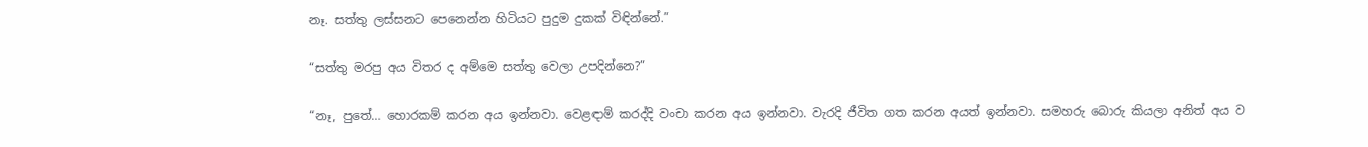නෑ. සත්තු ලස්සනට පෙනෙන්න හිටියට පුදුම දුකක් විඳින්නේ.”

“සත්තු මරපු අය විතර ද අම්මෙ සත්තු වෙලා උපදින්නෙ?”

“නෑ, පුතේ… හොරකම් කරන අය ඉන්නවා. වෙළඳාම් කරද්දි වංචා කරන අය ඉන්නවා. වැරදි ජීවිත ගත කරන අයත් ඉන්නවා. සමහරු බොරු කියලා අනිත් අය ව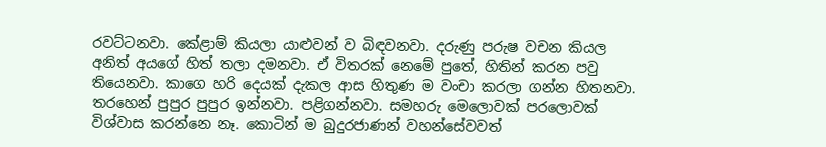රවට්ටනවා. කේළාම් කියලා යාළුවන් ව බිඳවනවා. දරුණු පරුෂ වචන කියල අනිත් අයගේ හිත් තලා දමනවා. ඒ විතරක් නෙමේ පුතේ, හිතින් කරන පවු තියෙනවා. කාගෙ හරි දෙයක් දැකල ආස හිතුණ ම වංචා කරලා ගන්න හිතනවා. තරහෙන් පුපුර පුපුර ඉන්නවා. පළිගන්නවා. සමහරු මෙලොවක් පරලොවක් විශ්වාස කරන්නෙ නෑ. කොටින් ම බුදුරජාණන් වහන්සේවවත්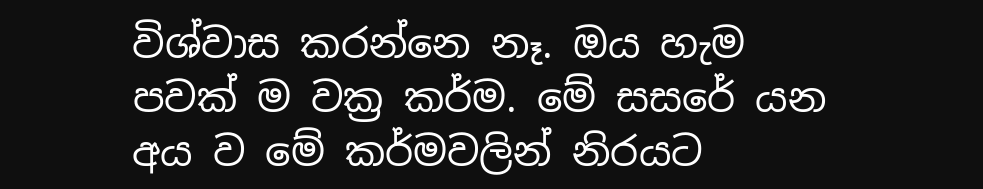විශ්වාස කරන්නෙ නෑ. ඔය හැම පවක් ම වක්‍ර කර්ම. මේ සසරේ යන අය ව මේ කර්මවලින් නිරයට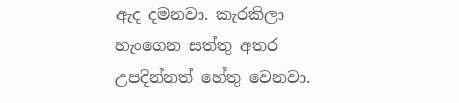ඇද දමනවා. කැරකිලා හැංගෙන සත්තු අතර උපදින්නත් හේතු වෙනවා.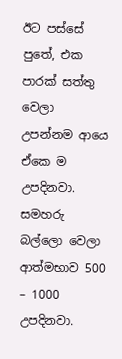ඊට පස්සේ පුතේ, එක පාරක් සත්තු වෙලා උපන්නම ආයෙ ඒකෙ ම උපදිනවා. සමහරු බල්ලො වෙලා ආත්මභාව 500 – 1000 උපදිනවා.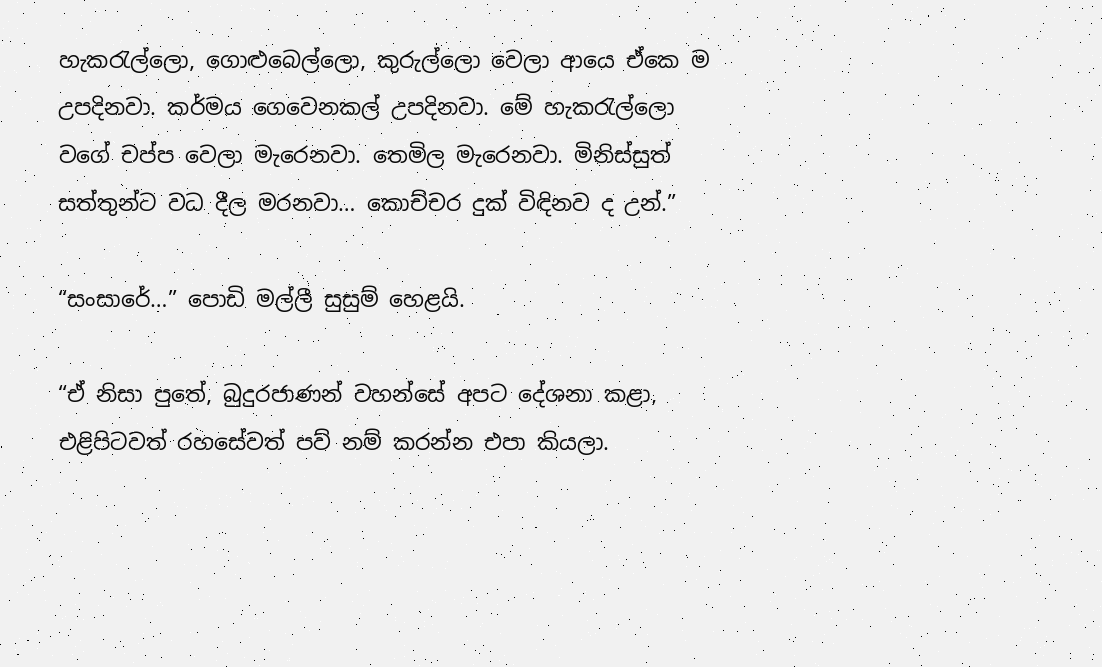හැකරැල්ලො, ගොළුබෙල්ලො, කුරුල්ලො වෙලා ආයෙ ඒකෙ ම උපදිනවා. කර්මය ගෙවෙනකල් උපදිනවා. මේ හැකරැල්ලො වගේ චප්ප වෙලා මැරෙනවා. තෙමිල මැරෙනවා. මිනිස්සුත් සත්තුන්ට වධ දීල මරනවා… කොච්චර දුක් විඳිනව ද උන්.”

“සංසාරේ…” පොඩි මල්ලී සුසුම් හෙළයි.

“ඒ නිසා පුතේ, බුදුරජාණන් වහන්සේ අපට දේශනා කළා, එළිපිටවත් රහසේවත් පව් නම් කරන්න එපා කියලා.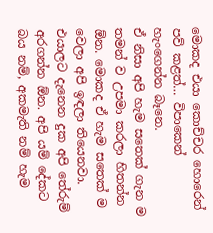මොකද එයා කොච්චර හොරෙන් පව් කළත්… විපාකෙන් හැංගෙන්න බෑනෙ.
ඒ නිසා අපි හැම සතෙක් ගැන ම තමන් ව උපමා කරලා හිතන්න ඕන. මොකද ඒ හැම සතෙක් ම වෙලා අපි ඉඳලා තියෙනවා. එයාලට දැනෙන දුක අපි තේරුම් අරගන්න ඕන. අපි යම් දේකට බය නම්, අකමැති නම් හැම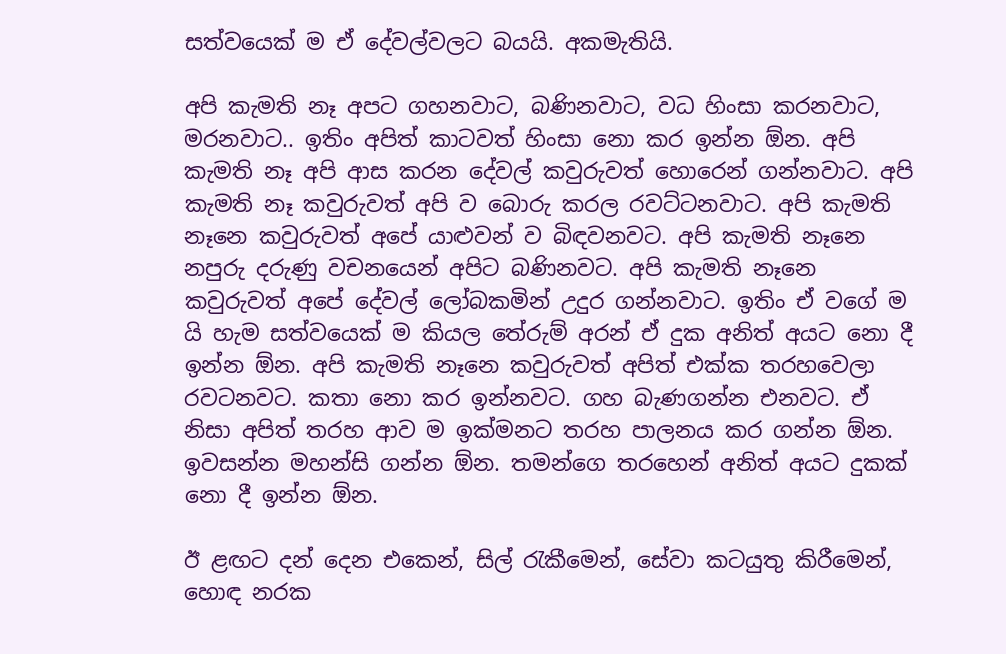සත්වයෙක් ම ඒ දේවල්වලට බයයි. අකමැතියි.

අපි කැමති නෑ අපට ගහනවාට, බණිනවාට, වධ හිංසා කරනවාට, මරනවාට.. ඉතිං අපිත් කාටවත් හිංසා නො කර ඉන්න ඕන. අපි කැමති නෑ අපි ආස කරන දේවල් කවුරුවත් හොරෙන් ගන්නවාට. අපි කැමති නෑ කවුරුවත් අපි ව බොරු කරල රවට්ටනවාට. අපි කැමති නෑනෙ කවුරුවත් අපේ යාළුවන් ව බිඳවනවට. අපි කැමති නෑනෙ නපුරු දරුණු වචනයෙන් අපිට බණිනවට. අපි කැමති නෑනෙ කවුරුවත් අපේ දේවල් ලෝබකමින් උදුර ගන්නවාට. ඉතිං ඒ වගේ ම යි හැම සත්වයෙක් ම කියල තේරුම් අරන් ඒ දුක අනිත් අයට නො දී ඉන්න ඕන. අපි කැමති නෑනෙ කවුරුවත් අපිත් එක්ක තරහවෙලා රවටනවට. කතා නො කර ඉන්නවට. ගහ බැණගන්න එනවට. ඒ නිසා අපිත් තරහ ආව ම ඉක්මනට තරහ පාලනය කර ගන්න ඕන. ඉවසන්න මහන්සි ගන්න ඕන. තමන්ගෙ තරහෙන් අනිත් අයට දුකක් නො දී ඉන්න ඕන.

ඊ ළඟට දන් දෙන එකෙන්, සිල් රැකීමෙන්, සේවා කටයුතු කිරීමෙන්, හොඳ නරක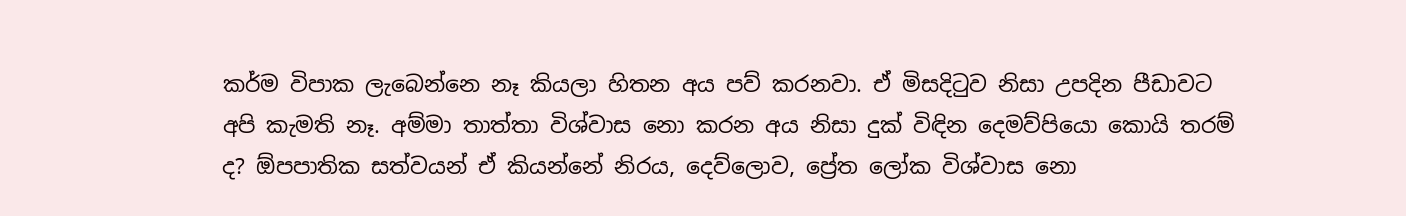කර්ම විපාක ලැබෙන්නෙ නෑ කියලා හිතන අය පව් කරනවා. ඒ මිසදිටුව නිසා උපදින පීඩාවට අපි කැමති නෑ. අම්මා තාත්තා විශ්වාස නො කරන අය නිසා දුක් විඳින දෙමව්පියො කොයි තරම් ද? ඕපපාතික සත්වයන් ඒ කියන්නේ නිරය, දෙව්ලොව, ප්‍රේත ලෝක විශ්වාස නො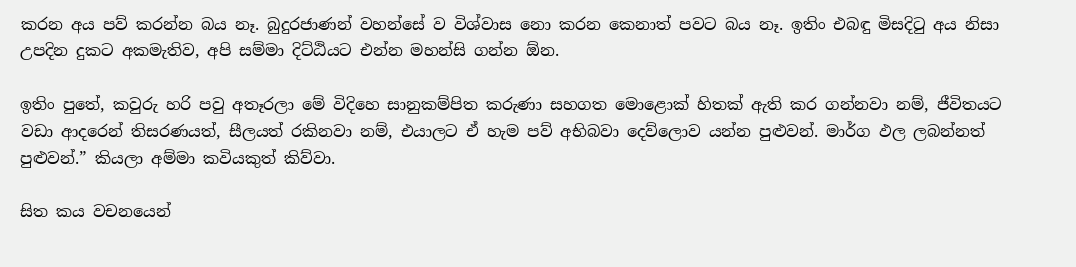කරන අය පව් කරන්න බය නෑ. බුදුරජාණන් වහන්සේ ව විශ්වාස නො කරන කෙනාත් පවට බය නෑ. ඉතිං එබඳු මිසදිටු අය නිසා උපදින දුකට අකමැතිව, අපි සම්මා දිට්ඨියට එන්න මහන්සි ගන්න ඕන.

ඉතිං පුතේ, කවුරු හරි පවු අතෑරලා මේ විදිහෙ සානුකම්පිත කරුණා සහගත මොළොක් හිතක් ඇති කර ගන්නවා නම්, ජීවිතයට වඩා ආදරෙන් තිසරණයත්, සීලයත් රකිනවා නම්, එයාලට ඒ හැම පව් අභිබවා දෙව්ලොව යන්න පුළුවන්. මාර්ග ඵල ලබන්නත් පුළුවන්.” කියලා අම්මා කවියකුත් කිව්වා.

සිත කය වචනයෙන්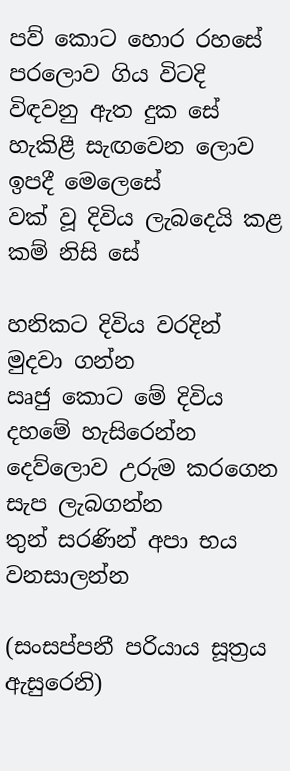පව් කොට හොර රහසේ
පරලොව ගිය විටදි විඳවනු ඇත දුක සේ
හැකිළී සැඟවෙන ලොව ඉපදී මෙලෙසේ
වක් වූ දිවිය ලැබදෙයි කළ කම් නිසි සේ

හනිකට දිවිය වරදින් මුදවා ගන්න
ඍජු කොට මේ දිවිය දහමේ හැසිරෙන්න
දෙව්ලොව උරුම කරගෙන සැප ලැබගන්න
තුන් සරණින් අපා භය වනසාලන්න

(සංසප්පනී පරියාය සූත්‍රය ඇසුරෙනි)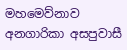මහමෙව්නාව අනගාරිකා අසපුවාසී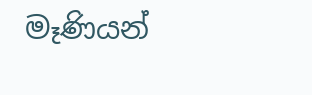මෑණියන්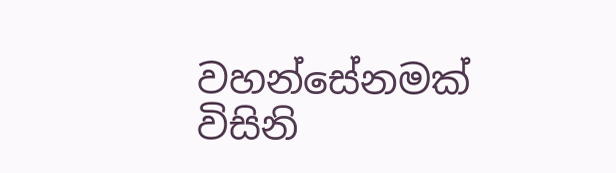වහන්සේනමක් විසිනි